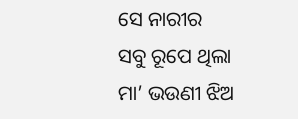ସେ ନାରୀର
ସବୁ ରୂପେ ଥିଲା
ମା’ ଭଉଣୀ ଝିଅ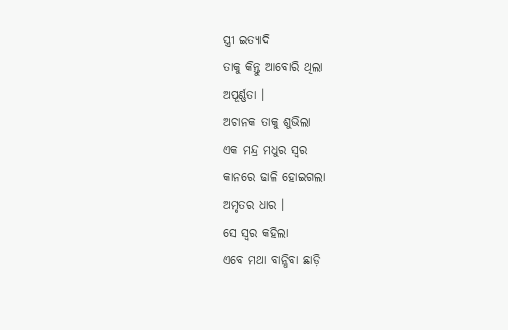ସ୍ତ୍ରୀ ଇତ୍ୟାଦି
ତାକୁ କିନ୍ତୁ ଆବୋରି ଥିଲା
ଅପୂର୍ଣ୍ଣତା ।
ଅଚାନକ ତାକୁ ଶୁଭିଲା
ଏକ ମନ୍ଦ୍ର ମଧୁର ସ୍ୱର
କାନରେ ଢାଳି ହୋଇଗଲା
ଅମୃତର ଧାର ।
ସେ ସ୍ୱର କହିଲା
ଏବେ ମଥା ବାନ୍ଧିବା ଛାଡ଼ି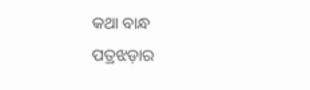କଥା ବାନ୍ଧ
ପତ୍ରଝଡ଼ାର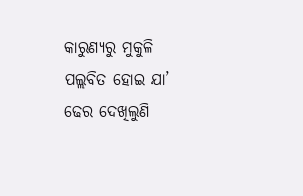କାରୁଣ୍ୟରୁ ମୁକୁଳି
ପଲ୍ଲବିତ ହୋଇ ଯା’
ଢେର ଦେଖିଲୁଣି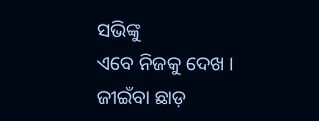ସଭିଙ୍କୁ
ଏବେ ନିଜକୁ ଦେଖ ।
ଜୀଇଁବା ଛାଡ଼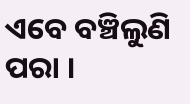ଏବେ ବଞ୍ଚିଲୁଣି ପରା ।